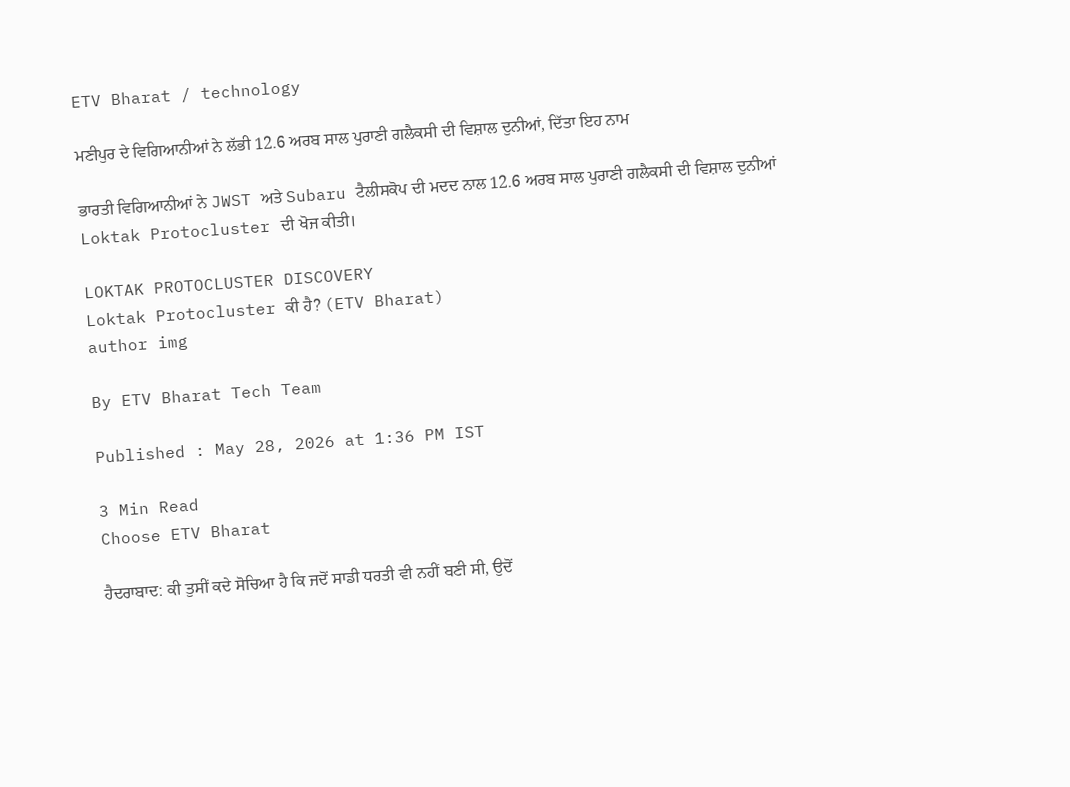ETV Bharat / technology

ਮਣੀਪੁਰ ਦੇ ਵਿਗਿਆਨੀਆਂ ਨੇ ਲੱਭੀ 12.6 ਅਰਬ ਸਾਲ ਪੁਰਾਣੀ ਗਲੈਕਸੀ ਦੀ ਵਿਸ਼ਾਲ ਦੁਨੀਆਂ, ਦਿੱਤਾ ਇਹ ਨਾਮ

ਭਾਰਤੀ ਵਿਗਿਆਨੀਆਂ ਨੇ JWST ਅਤੇ Subaru ਟੈਲੀਸਕੋਪ ਦੀ ਮਦਦ ਨਾਲ 12.6 ਅਰਬ ਸਾਲ ਪੁਰਾਣੀ ਗਲੈਕਸੀ ਦੀ ਵਿਸ਼ਾਲ ਦੁਨੀਆਂ Loktak Protocluster ਦੀ ਖੋਜ ਕੀਤੀ।

LOKTAK PROTOCLUSTER DISCOVERY
Loktak Protocluster ਕੀ ਹੈ? (ETV Bharat)
author img

By ETV Bharat Tech Team

Published : May 28, 2026 at 1:36 PM IST

3 Min Read
Choose ETV Bharat

ਹੈਦਰਾਬਾਦ: ਕੀ ਤੁਸੀਂ ਕਦੇ ਸੋਚਿਆ ਹੈ ਕਿ ਜਦੋਂ ਸਾਡੀ ਧਰਤੀ ਵੀ ਨਹੀਂ ਬਣੀ ਸੀ, ਉਦੋਂ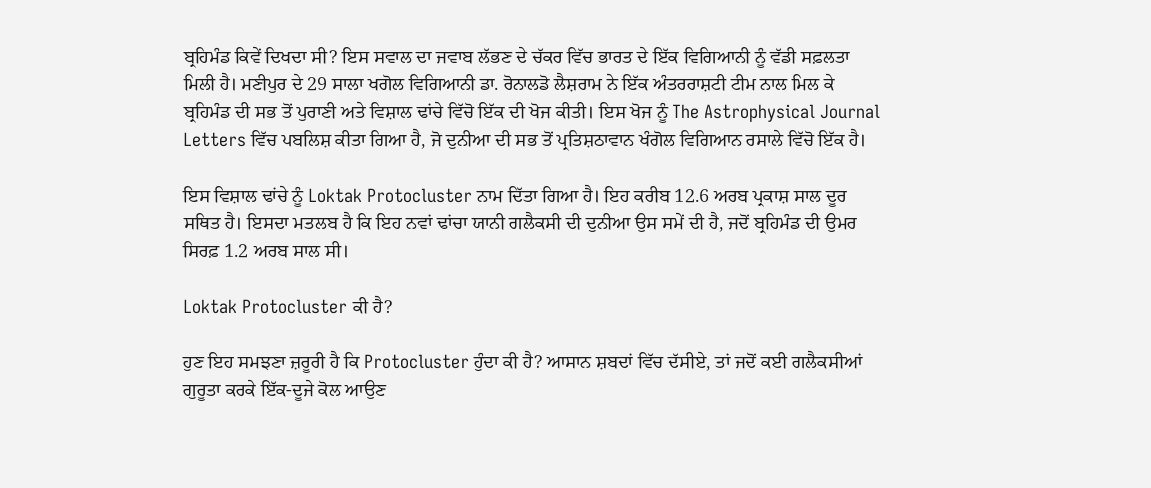ਬ੍ਰਹਿਮੰਡ ਕਿਵੇਂ ਦਿਖਦਾ ਸੀ? ਇਸ ਸਵਾਲ ਦਾ ਜਵਾਬ ਲੱਭਣ ਦੇ ਚੱਕਰ ਵਿੱਚ ਭਾਰਤ ਦੇ ਇੱਕ ਵਿਗਿਆਨੀ ਨੂੰ ਵੱਡੀ ਸਫ਼ਲਤਾ ਮਿਲੀ ਹੈ। ਮਣੀਪੁਰ ਦੇ 29 ਸਾਲਾ ਖਗੋਲ ਵਿਗਿਆਨੀ ਡਾ. ਰੋਨਾਲਡੋ ਲੈਸ਼ਰਾਮ ਨੇ ਇੱਕ ਅੰਤਰਰਾਸ਼ਟੀ ਟੀਮ ਨਾਲ ਮਿਲ ਕੇ ਬ੍ਰਹਿਮੰਡ ਦੀ ਸਭ ਤੋਂ ਪੁਰਾਣੀ ਅਤੇ ਵਿਸ਼ਾਲ ਢਾਂਚੇ ਵਿੱਚੋ ਇੱਕ ਦੀ ਖੋਜ ਕੀਤੀ। ਇਸ ਖੋਜ ਨੂੰ The Astrophysical Journal Letters ਵਿੱਚ ਪਬਲਿਸ਼ ਕੀਤਾ ਗਿਆ ਹੈ, ਜੋ ਦੁਨੀਆ ਦੀ ਸਭ ਤੋਂ ਪ੍ਰਤਿਸ਼ਠਾਵਾਨ ਖੰਗੋਲ ਵਿਗਿਆਨ ਰਸਾਲੇ ਵਿੱਚੋ ਇੱਕ ਹੈ।

ਇਸ ਵਿਸ਼ਾਲ ਢਾਂਚੇ ਨੂੰ Loktak Protocluster ਨਾਮ ਦਿੱਤਾ ਗਿਆ ਹੈ। ਇਹ ਕਰੀਬ 12.6 ਅਰਬ ਪ੍ਰਕਾਸ਼ ਸਾਲ ਦੂਰ ਸਥਿਤ ਹੈ। ਇਸਦਾ ਮਤਲਬ ਹੈ ਕਿ ਇਹ ਨਵਾਂ ਢਾਂਚਾ ਯਾਨੀ ਗਲੈਕਸੀ ਦੀ ਦੁਨੀਆ ਉਸ ਸਮੇਂ ਦੀ ਹੈ, ਜਦੋਂ ਬ੍ਰਹਿਮੰਡ ਦੀ ਉਮਰ ਸਿਰਫ਼ 1.2 ਅਰਬ ਸਾਲ ਸੀ।

Loktak Protocluster ਕੀ ਹੈ?

ਹੁਣ ਇਹ ਸਮਝਣਾ ਜ਼ਰੂਰੀ ਹੈ ਕਿ Protocluster ਹੁੰਦਾ ਕੀ ਹੈ? ਆਸਾਨ ਸ਼ਬਦਾਂ ਵਿੱਚ ਦੱਸੀਏ, ਤਾਂ ਜਦੋਂ ਕਈ ਗਲੈਕਸੀਆਂ ਗੁਰੂਤਾ ਕਰਕੇ ਇੱਕ-ਦੂਜੇ ਕੋਲ ਆਉਣ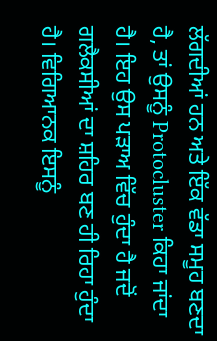ਲੱਗਦੀਆਂ ਹਨ ਅਤੇ ਇੱਕ ਵੱਡਾ ਸਮੂਹ ਬਣਦਾ ਹੈ, ਤਾਂ ਉਸਨੂੰ Protocluster ਕਿਹਾ ਜਾਂਦਾ ਹੈ। ਇਹ ਉਸ ਪੜਾਅ ਵਿੱਚ ਹੁੰਦਾ ਹੈ ਜਦੋਂ ਗਲੈਕਸੀਆਂ ਦਾ ਸ਼ਹਿਰ ਬਣ ਹੀ ਰਿਹਾ ਹੁੰਦਾ ਹੈ। ਵਿਗਿਆਨਕ ਇਸਨੂੰ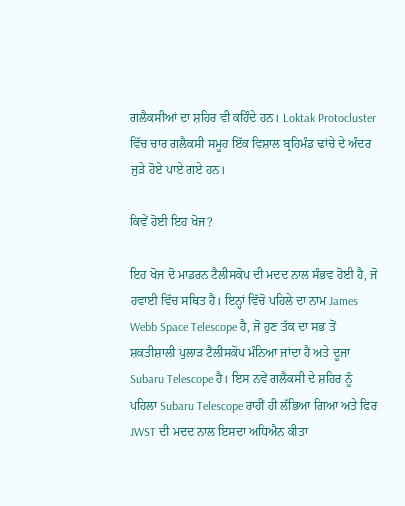ਗਲੈਕਸੀਆਂ ਦਾ ਸ਼ਹਿਰ ਵੀ ਕਹਿੰਦੇ ਹਨ। Loktak Protocluster ਵਿੱਚ ਚਾਰ ਗਲੈਕਸੀ ਸਮੂਹ ਇੱਕ ਵਿਸ਼ਾਲ ਬ੍ਰਹਿਮੰਡ ਢਾਂਚੇ ਦੇ ਅੰਦਰ ਜੁੜੇ ਹੋਏ ਪਾਏ ਗਏ ਹਨ।

ਕਿਵੇਂ ਹੋਈ ਇਹ ਖੋਜ?

ਇਹ ਖੋਜ ਦੋ ਮਾਡਰਨ ਟੈਲੀਸਕੋਪ ਦੀ ਮਦਦ ਨਾਲ ਸੰਭਵ ਹੋਈ ਹੈ, ਜੋ ਹਵਾਈ ਵਿੱਚ ਸਥਿਤ ਹੈ। ਇਨ੍ਹਾਂ ਵਿੱਚੋ ਪਹਿਲੇ ਦਾ ਨਾਮ James Webb Space Telescope ਹੈ, ਜੋ ਹੁਣ ਤੱਕ ਦਾ ਸਭ ਤੋਂ ਸ਼ਕਤੀਸ਼ਾਲੀ ਪੁਲਾੜ ਟੈਲੀਸਕੋਪ ਮੰਨਿਆ ਜਾਂਦਾ ਹੈ ਅਤੇ ਦੂਜਾ Subaru Telescope ਹੈ। ਇਸ ਨਵੇਂ ਗਲੈਕਸੀ ਦੇ ਸ਼ਹਿਰ ਨੂੰ ਪਹਿਲਾ Subaru Telescope ਰਾਹੀਂ ਹੀ ਲੱਭਿਆ ਗਿਆ ਅਤੇ ਫਿਰ JWST ਦੀ ਮਦਦ ਨਾਲ ਇਸਦਾ ਅਧਿਐਨ ਕੀਤਾ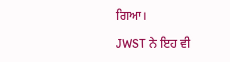ਗਿਆ।

JWST ਨੇ ਇਹ ਵੀ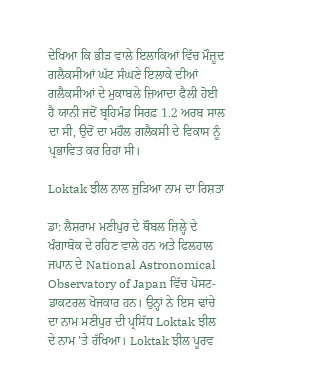ਦੇਖਿਆ ਕਿ ਭੀੜ ਵਾਲੇ ਇਲਾਕਿਆਂ ਵਿੱਚ ਮੌਜ਼ੂਦ ਗਲੈਕਸੀਆਂ ਘੱਟ ਸੰਘਣੇ ਇਲਾਕੇ ਦੀਆਂ ਗਲੈਕਸੀਆਂ ਦੇ ਮੁਕਾਬਲੇ ਜ਼ਿਆਦਾ ਫੈਲੀ ਹੋਈ ਹੈ ਯਾਨੀ ਜਦੋਂ ਬ੍ਰਹਿਮੰਡ ਸਿਰਫ਼ 1.2 ਅਰਬ ਸਾਲ ਦਾ ਸੀ, ਉਦੋਂ ਦਾ ਮਹੌਲ ਗਲੈਕਸੀ ਦੇ ਵਿਕਾਸ ਨੂੰ ਪ੍ਰਭਾਵਿਤ ਕਰ ਰਿਹਾ ਸੀ।

Loktak ਝੀਲ ਨਾਲ ਜੁੜਿਆ ਨਾਮ ਦਾ ਰਿਸ਼ਤਾ

ਡਾ: ਲੈਸ਼ਰਾਮ ਮਣੀਪੁਰ ਦੇ ਥੌਬਲ ਜ਼ਿਲ੍ਹੇ ਦੇ ਖੰਗਾਬੋਕ ਦੇ ਰਹਿਣ ਵਾਲੇ ਹਨ ਅਤੇ ਫਿਲਹਾਲ ਜਪਾਨ ਦੇ National Astronomical Observatory of Japan ਵਿੱਚ ਪੋਸਟ-ਡਾਕਟਰਲ ਖੋਜਕਾਰ ਹਨ। ਉਨ੍ਹਾਂ ਨੇ ਇਸ ਢਾਂਚੇ ਦਾ ਨਾਮ ਮਣੀਪੁਰ ਦੀ ਪ੍ਰਸਿੱਧ Loktak ਝੀਲ ਦੇ ਨਾਮ 'ਤੇ ਰੱਖਿਆ। Loktak ਝੀਲ ਪੂਰਵ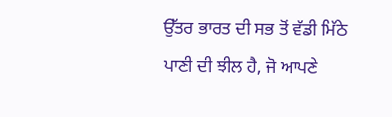ਉੱਤਰ ਭਾਰਤ ਦੀ ਸਭ ਤੋਂ ਵੱਡੀ ਮਿੱਠੇ ਪਾਣੀ ਦੀ ਝੀਲ ਹੈ, ਜੋ ਆਪਣੇ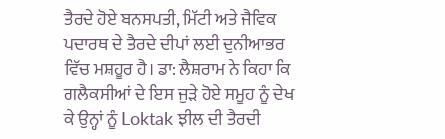ਤੈਰਦੇ ਹੋਏ ਬਨਸਪਤੀ, ਮਿੱਟੀ ਅਤੇ ਜੈਵਿਕ ਪਦਾਰਥ ਦੇ ਤੈਰਦੇ ਦੀਪਾਂ ਲਈ ਦੁਨੀਆਭਰ ਵਿੱਚ ਮਸ਼ਹੂਰ ਹੈ। ਡਾ: ਲੈਸ਼ਰਾਮ ਨੇ ਕਿਹਾ ਕਿ ਗਲੈਕਸੀਆਂ ਦੇ ਇਸ ਜੁੜੇ ਹੋਏ ਸਮੂਹ ਨੂੰ ਦੇਖ ਕੇ ਉਨ੍ਹਾਂ ਨੂੰ Loktak ਝੀਲ ਦੀ ਤੈਰਦੀ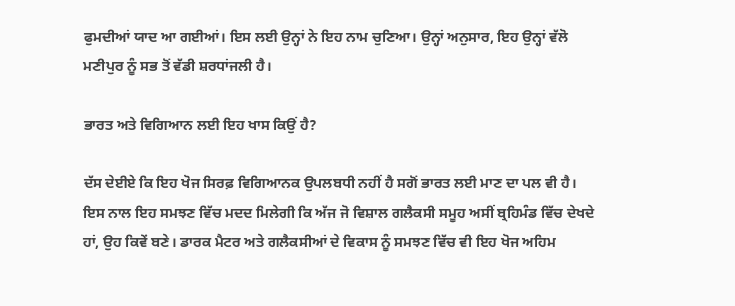ਫੁਮਦੀਆਂ ਯਾਦ ਆ ਗਈਆਂ। ਇਸ ਲਈ ਉਨ੍ਹਾਂ ਨੇ ਇਹ ਨਾਮ ਚੁਣਿਆ। ਉਨ੍ਹਾਂ ਅਨੁਸਾਰ, ਇਹ ਉਨ੍ਹਾਂ ਵੱਲੋ ਮਣੀਪੁਰ ਨੂੰ ਸਭ ਤੋਂ ਵੱਡੀ ਸ਼ਰਧਾਂਜਲੀ ਹੈ।

ਭਾਰਤ ਅਤੇ ਵਿਗਿਆਨ ਲਈ ਇਹ ਖਾਸ ਕਿਉਂ ਹੈ?

ਦੱਸ ਦੇਈਏ ਕਿ ਇਹ ਖੋਜ ਸਿਰਫ਼ ਵਿਗਿਆਨਕ ਉਪਲਬਧੀ ਨਹੀਂ ਹੈ ਸਗੋਂ ਭਾਰਤ ਲਈ ਮਾਣ ਦਾ ਪਲ ਵੀ ਹੈ। ਇਸ ਨਾਲ ਇਹ ਸਮਝਣ ਵਿੱਚ ਮਦਦ ਮਿਲੇਗੀ ਕਿ ਅੱਜ ਜੋ ਵਿਸ਼ਾਲ ਗਲੈਕਸੀ ਸਮੂਹ ਅਸੀਂ ਬ੍ਰਹਿਮੰਡ ਵਿੱਚ ਦੇਖਦੇ ਹਾਂ, ਉਹ ਕਿਵੇਂ ਬਣੇ। ਡਾਰਕ ਮੈਟਰ ਅਤੇ ਗਲੈਕਸੀਆਂ ਦੇ ਵਿਕਾਸ ਨੂੰ ਸਮਝਣ ਵਿੱਚ ਵੀ ਇਹ ਖੋਜ ਅਹਿਮ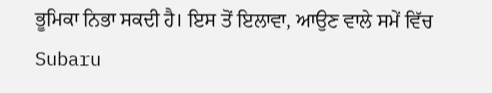ਭੂਮਿਕਾ ਨਿਭਾ ਸਕਦੀ ਹੈ। ਇਸ ਤੋਂ ਇਲਾਵਾ, ਆਉਣ ਵਾਲੇ ਸਮੇਂ ਵਿੱਚ Subaru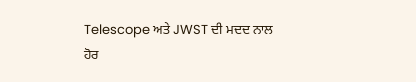Telescope ਅਤੇ JWST ਦੀ ਮਦਦ ਨਾਲ ਹੋਰ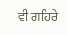ਵੀ ਗਹਿਰੇ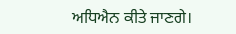ਅਧਿਐਨ ਕੀਤੇ ਜਾਣਗੇ।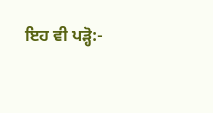ਇਹ ਵੀ ਪੜ੍ਹੋ:-